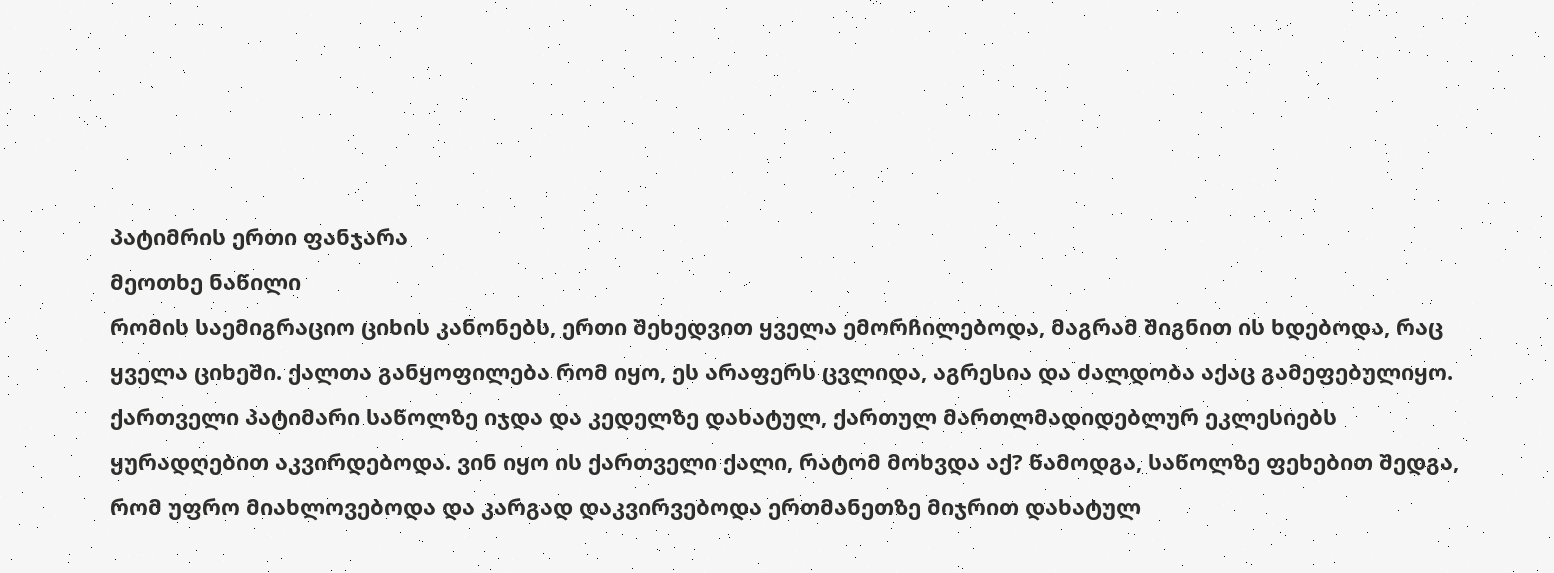პატიმრის ერთი ფანჯარა
მეოთხე ნაწილი
რომის საემიგრაციო ციხის კანონებს, ერთი შეხედვით ყველა ემორჩილებოდა, მაგრამ შიგნით ის ხდებოდა, რაც ყველა ციხეში. ქალთა განყოფილება რომ იყო, ეს არაფერს ცვლიდა, აგრესია და ძალდობა აქაც გამეფებულიყო.
ქართველი პატიმარი საწოლზე იჯდა და კედელზე დახატულ, ქართულ მართლმადიდებლურ ეკლესიებს ყურადღებით აკვირდებოდა. ვინ იყო ის ქართველი ქალი, რატომ მოხვდა აქ? წამოდგა, საწოლზე ფეხებით შედგა, რომ უფრო მიახლოვებოდა და კარგად დაკვირვებოდა ერთმანეთზე მიჯრით დახატულ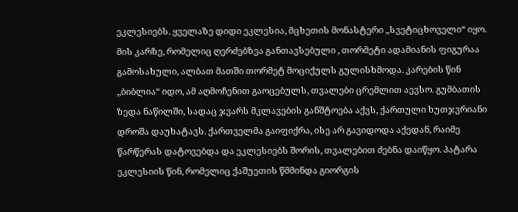ეკლესიებს. ყველაზე დიდი ეკლესია, მცხეთის მონასტერი ,,სვეტიცხოველი“ იყო. მის კარზე, რომელიც ღერძებზეა განთავსებული , თორმეტი ადამიანის ფიგურაა გამოსახული, ალბათ მათში თორმეტ მოციქულს გულისხმოდა. კარების წინ ,,ბიბლია“ იდო, ამ აღმოჩენით გაოცებულს, თვალები ცრემლით აევსო. გუმბათის ზედა ნაწილში, სადაც ჯვარს მკლავების განშტოება აქვს, ქართული ხუთჯვრიანი დროშა დაუხატავს. ქართველმა გაიფიქრა, ისე არ გავიდოდა აქედან, რაიმე წარწერას დატოვებდა და ეკლესიებს შორის, თვალებით ძებნა დაიწყო. პატარა ეკლესიის წინ, რომელიც ქაშუეთის წმმინდა გიორგის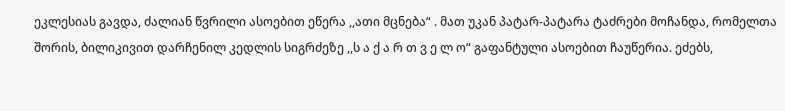ეკლესიას გავდა, ძალიან წვრილი ასოებით ეწერა ,,ათი მცნება“ . მათ უკან პატარ-პატარა ტაძრები მოჩანდა, რომელთა შორის, ბილიკივით დარჩენილ კედლის სიგრძეზე ,,ს ა ქ ა რ თ ვ ე ლ ო“ გაფანტული ასოებით ჩაუწერია. ეძებს,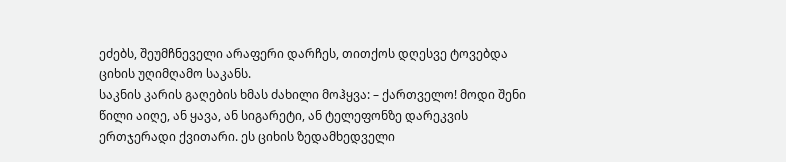ეძებს, შეუმჩნეველი არაფერი დარჩეს, თითქოს დღესვე ტოვებდა ციხის უღიმღამო საკანს.
საკნის კარის გაღების ხმას ძახილი მოჰყვა: – ქართველო! მოდი შენი წილი აიღე, ან ყავა, ან სიგარეტი, ან ტელეფონზე დარეკვის ერთჯერადი ქვითარი. ეს ციხის ზედამხედველი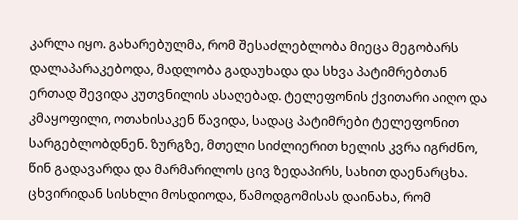კარლა იყო. გახარებულმა, რომ შესაძლებლობა მიეცა მეგობარს დალაპარაკებოდა, მადლობა გადაუხადა და სხვა პატიმრებთან ერთად შევიდა კუთვნილის ასაღებად. ტელეფონის ქვითარი აიღო და კმაყოფილი, ოთახისაკენ წავიდა, სადაც პატიმრები ტელეფონით სარგებლობდნენ. ზურგზე, მთელი სიძლიერით ხელის კვრა იგრძნო, წინ გადავარდა და მარმარილოს ცივ ზედაპირს, სახით დაენარცხა. ცხვირიდან სისხლი მოსდიოდა, წამოდგომისას დაინახა, რომ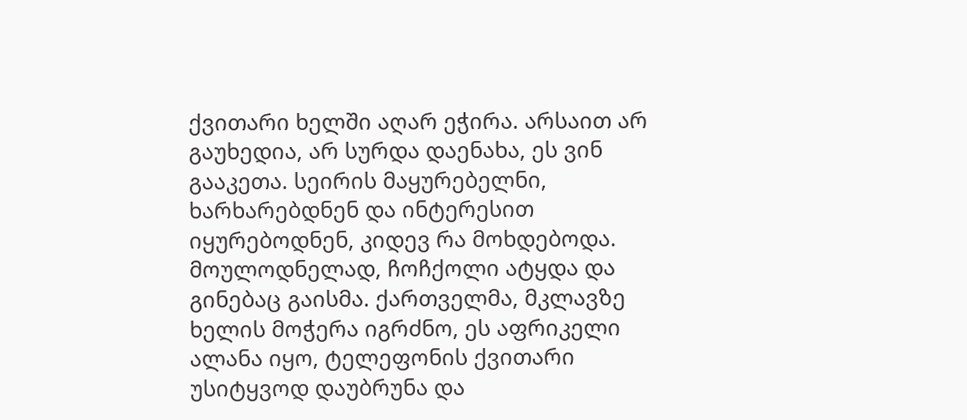ქვითარი ხელში აღარ ეჭირა. არსაით არ გაუხედია, არ სურდა დაენახა, ეს ვინ გააკეთა. სეირის მაყურებელნი, ხარხარებდნენ და ინტერესით იყურებოდნენ, კიდევ რა მოხდებოდა. მოულოდნელად, ჩოჩქოლი ატყდა და გინებაც გაისმა. ქართველმა, მკლავზე ხელის მოჭერა იგრძნო, ეს აფრიკელი ალანა იყო, ტელეფონის ქვითარი უსიტყვოდ დაუბრუნა და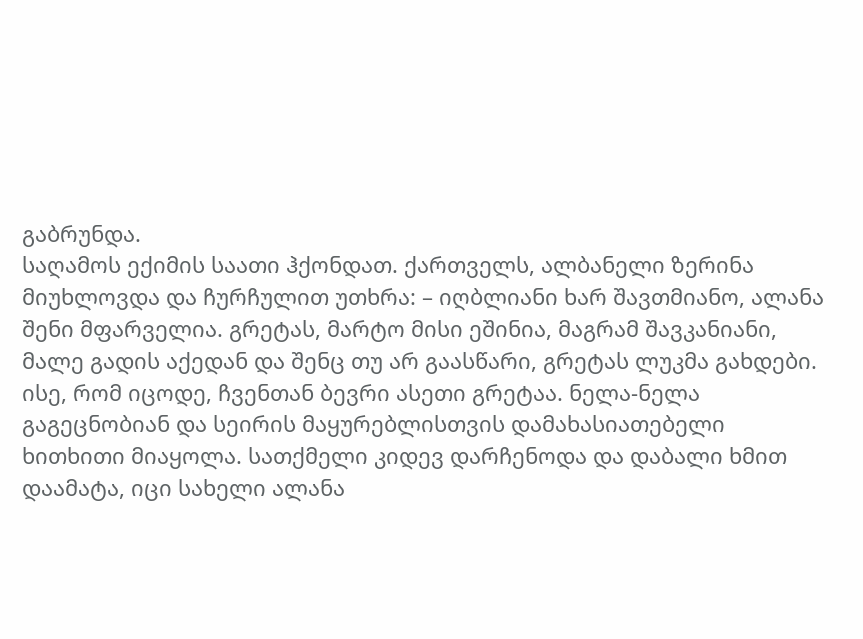გაბრუნდა.
საღამოს ექიმის საათი ჰქონდათ. ქართველს, ალბანელი ზერინა მიუხლოვდა და ჩურჩულით უთხრა: – იღბლიანი ხარ შავთმიანო, ალანა შენი მფარველია. გრეტას, მარტო მისი ეშინია, მაგრამ შავკანიანი, მალე გადის აქედან და შენც თუ არ გაასწარი, გრეტას ლუკმა გახდები. ისე, რომ იცოდე, ჩვენთან ბევრი ასეთი გრეტაა. ნელა-ნელა გაგეცნობიან და სეირის მაყურებლისთვის დამახასიათებელი ხითხითი მიაყოლა. სათქმელი კიდევ დარჩენოდა და დაბალი ხმით დაამატა, იცი სახელი ალანა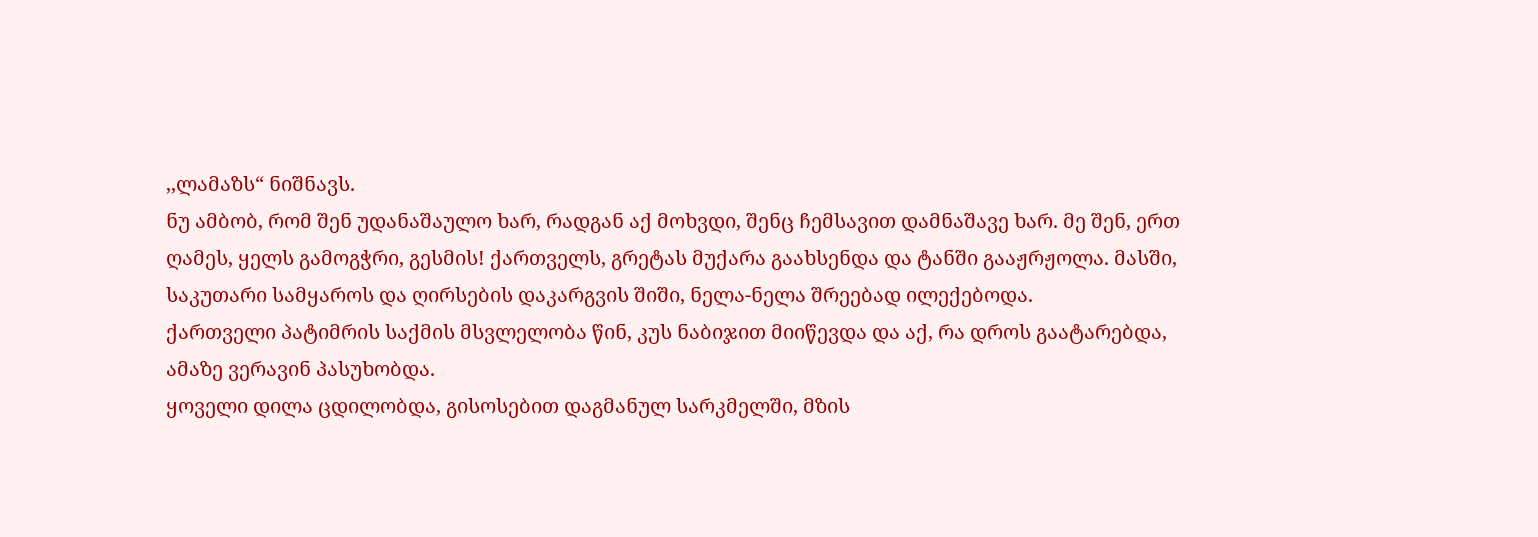,,ლამაზს“ ნიშნავს.
ნუ ამბობ, რომ შენ უდანაშაულო ხარ, რადგან აქ მოხვდი, შენც ჩემსავით დამნაშავე ხარ. მე შენ, ერთ ღამეს, ყელს გამოგჭრი, გესმის! ქართველს, გრეტას მუქარა გაახსენდა და ტანში გააჟრჟოლა. მასში, საკუთარი სამყაროს და ღირსების დაკარგვის შიში, ნელა-ნელა შრეებად ილექებოდა.
ქართველი პატიმრის საქმის მსვლელობა წინ, კუს ნაბიჯით მიიწევდა და აქ, რა დროს გაატარებდა, ამაზე ვერავინ პასუხობდა.
ყოველი დილა ცდილობდა, გისოსებით დაგმანულ სარკმელში, მზის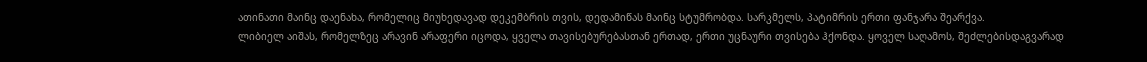ათინათი მაინც დაენახა, რომელიც მიუხედავად დეკემბრის თვის, დედამიწას მაინც სტუმრობდა. სარკმელს, პატიმრის ერთი ფანჯარა შეარქვა.
ლიბიელ აიშას, რომელზეც არავინ არაფერი იცოდა, ყველა თავისებურებასთან ერთად, ერთი უცნაური თვისება ჰქონდა. ყოველ საღამოს, შეძლებისდაგვარად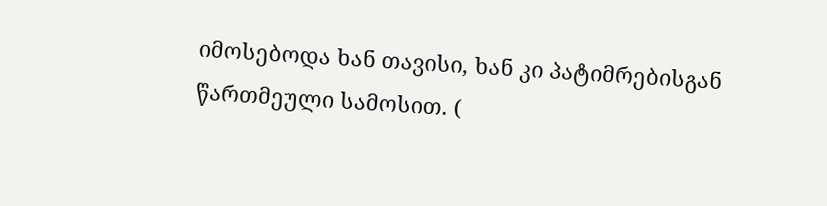იმოსებოდა ხან თავისი, ხან კი პატიმრებისგან წართმეული სამოსით. (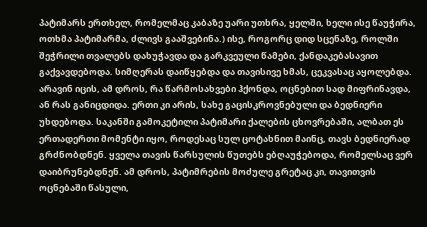პატიმარს ერთხელ, რომელმაც კაბაზე უარი უთხრა, ყელში, ხელი ისე წაუჭირა, ოთხმა პატიმარმა, ძლივს გააშვებინა.) ისე, როგორც დიდ სცენაზე, როლში შეჭრილი თვალებს დახუჭავდა და გარკვეული წამები, ქანდაკებასავით გაქვავდებოდა. სიმღერას დაიწყებდა და თავისივე ხმას, ცეკვასაც აყოლებდა. არავინ იცის, ამ დროს, რა წარმოსახვები ჰქონდა, ოცნებით სად მიფრინავდა, ან რას განიცდიდა. ერთი კი არის, სახე გაცისკროვნებული და ბედნიერი უხდებოდა. საკანში გამოკეტილი პატიმარი ქალების ცხოვრებაში, ალბათ ეს ერთადერთი მომენტი იყო, როდესაც სულ ცოტახნით მაინც, თავს ბედნიერად გრძნობდნენ. ყველა თავის წარსულის წუთებს ებღაუჭებოდა, რომელსაც ვერ დაიბრუნებდნენ. ამ დროს, პატიმრების მოძულე გრეტაც კი, თავითვის ოცნებაში წასული,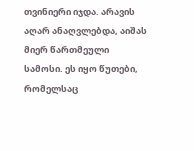თვინიერი იჯდა. არავის აღარ ანაღვლებდა, აიშას მიერ წართმეული სამოსი. ეს იყო წუთები, რომელსაც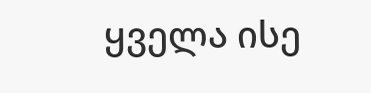ყველა ისე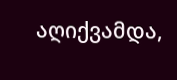აღიქვამდა,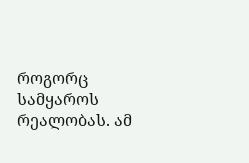როგორც სამყაროს რეალობას. ამ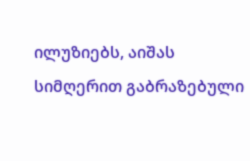ილუზიებს, აიშას სიმღერით გაბრაზებული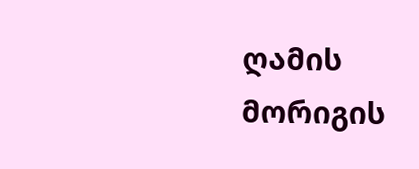ღამის მორიგის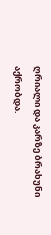ღრიალი და კარზე ბრახუნი აქრობდა.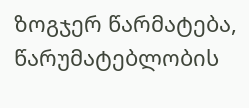ზოგჯერ წარმატება, წარუმატებლობის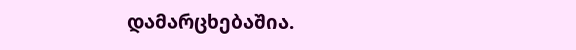დამარცხებაშია.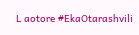L aotore #EkaOtarashvili